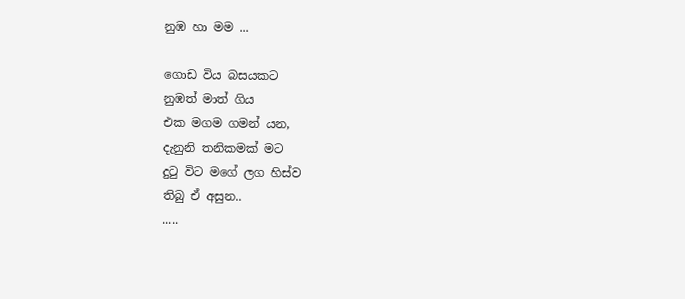නුඹ හා මම ...

ගොඩ විය බසයකට
නුඹත් මාත් ගිය
එක මගම ගමන් යන,
දැනුනි තනිකමක් මට
දුටු විට මගේ ලග හිස්ව
තිබු ඒ අසුන..
.....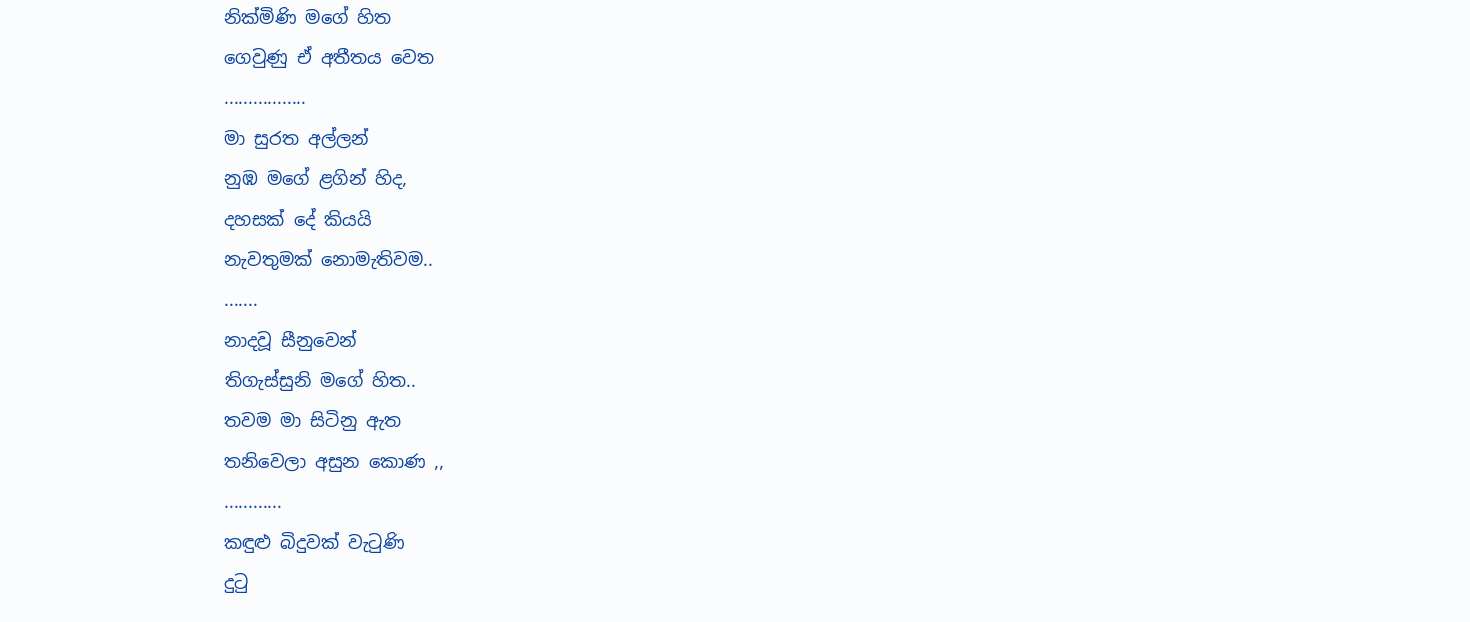නික්මිණි මගේ හිත
ගෙවුණු ඒ අතීතය වෙත
.................
මා සුරත අල්ලන්
නුඹ මගේ ළගින් හිද,
දහසක් දේ කියයි
නැවතුමක් නොමැතිවම..
.......
නාදවූ සීනුවෙන්
තිගැස්සුනි මගේ හිත..
තවම මා සිටිනු ඇත
තනිවෙලා අසුන කොණ ,,
............
කඳුළු බිදුවක් වැටුණි
දුටු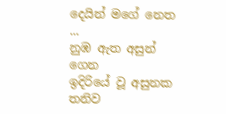දෙයින් මගේ නෙත  ...
නුඹ ඇත අසුන් ගෙන
ඉදිරියේ වූ අසුනක
තනිව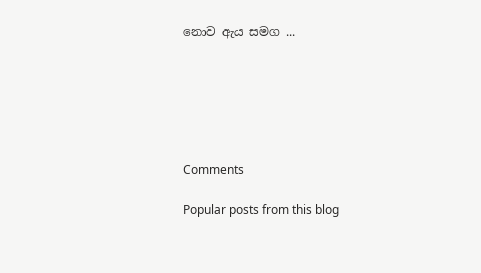නොව ඇය සමග ...






Comments

Popular posts from this blog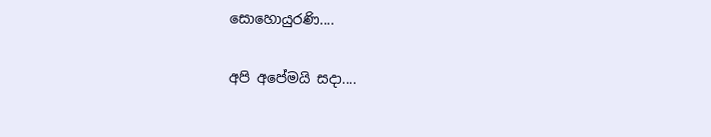සොහොයුරණි....

අපි අපේමයි සදා....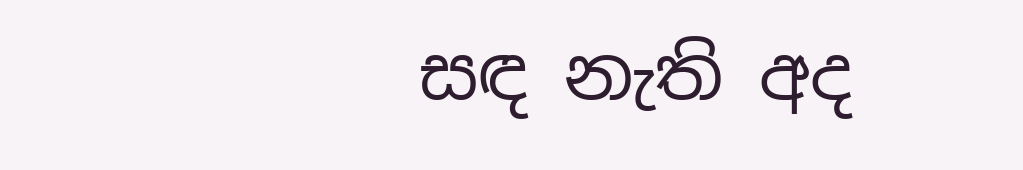සඳ නැති අද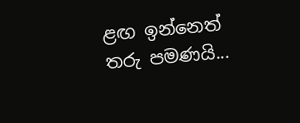ළඟ ඉන්නෙත් තරු පමණයි...